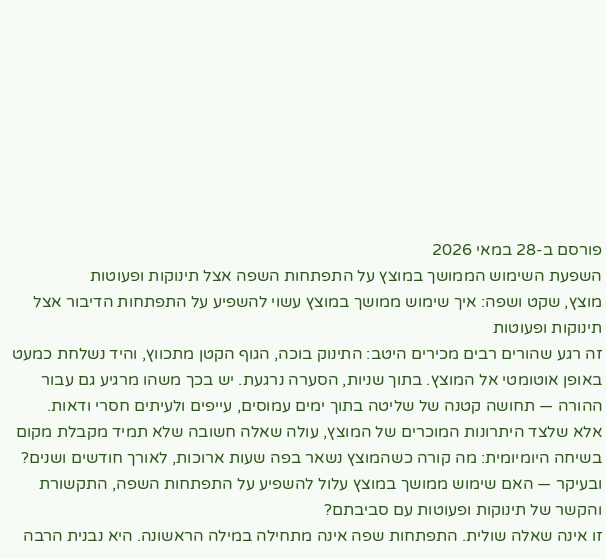פורסם ב-28 במאי 2026
השפעת השימוש הממושך במוצץ על התפתחות השפה אצל תינוקות ופעוטות
מוצץ, שקט ושפה: איך שימוש ממושך במוצץ עשוי להשפיע על התפתחות הדיבור אצל תינוקות ופעוטות
זה רגע שהורים רבים מכירים היטב: התינוק בוכה, הגוף הקטן מתכווץ, והיד נשלחת כמעט באופן אוטומטי אל המוצץ. בתוך שניות, הסערה נרגעת. יש בכך משהו מרגיע גם עבור ההורה — תחושה קטנה של שליטה בתוך ימים עמוסים, עייפים ולעיתים חסרי ודאות.
אלא שלצד היתרונות המוכרים של המוצץ, עולה שאלה חשובה שלא תמיד מקבלת מקום בשיחה היומיומית: מה קורה כשהמוצץ נשאר בפה שעות ארוכות, לאורך חודשים ושנים? ובעיקר — האם שימוש ממושך במוצץ עלול להשפיע על התפתחות השפה, התקשורת והקשר של תינוקות ופעוטות עם סביבתם?
זו אינה שאלה שולית. התפתחות שפה אינה מתחילה במילה הראשונה. היא נבנית הרבה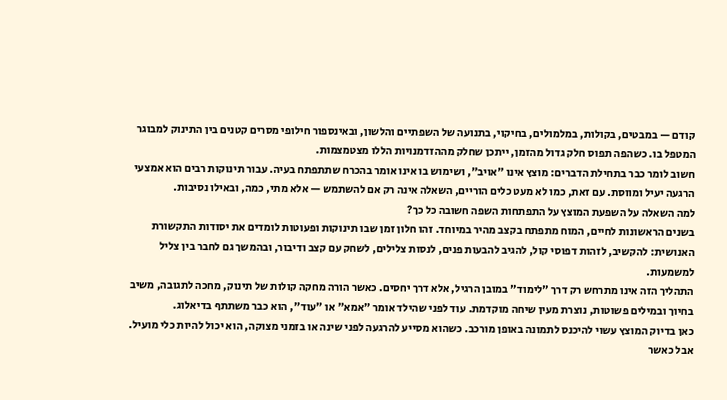קודם — במבטים, בקולות, במלמולים, בחיקוי, בתנועה של השפתיים והלשון, ובאינספור חילופי מסרים קטנים בין התינוק למבוגר המטפל בו. כשהפה תפוס חלק גדול מהזמן, ייתכן שחלק מההזדמנויות הללו מצטמצמות.
חשוב לומר כבר בתחילת הדברים: מוצץ אינו "אויב", ושימוש בו אינו אומר בהכרח שתתפתח בעיה. עבור תינוקות רבים הוא אמצעי הרגעה יעיל ומווסת. עם זאת, כמו לא מעט כלים הוריים, השאלה אינה רק אם להשתמש — אלא מתי, כמה, ובאילו נסיבות.
למה השאלה על השפעת המוצץ על התפתחות השפה חשובה כל כך?
בשנים הראשונות לחיים, המוח מתפתח בקצב מהיר במיוחד. זהו חלון זמן שבו תינוקות ופעוטות לומדים את יסודות התקשורת האנושית: להקשיב, לזהות דפוסי קול, להגיב להבעות פנים, לנסות צלילים, לשחק עם קצב ודיבור, ובהמשך גם לחבר בין צליל למשמעות.
התהליך הזה אינו מתרחש רק דרך "לימוד" במובן הרגיל, אלא דרך יחסים. כאשר הורה מחקה קולות של תינוק, מחכה לתגובה, משיב בחיוך ובמילים פשוטות, נוצרת מעין שיחה מוקדמת. עוד לפני שהילד אומר "אמא" או "עוד", הוא כבר משתתף בדיאלוג.
כאן בדיוק המוצץ עשוי להיכנס לתמונה באופן מורכב. כשהוא מסייע להרגעה לפני שינה או בזמני מצוקה, הוא יכול להיות כלי מועיל. אבל כאשר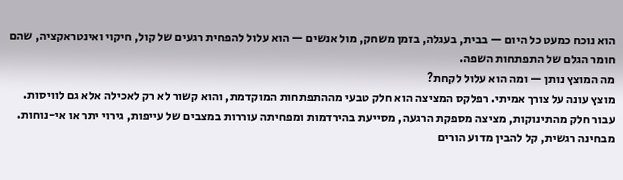הוא נוכח כמעט כל היום — בבית, בעגלה, בזמן משחק, מול אנשים — הוא עלול להפחית רגעים של קול, חיקוי ואינטראקציה, שהם חומר הגלם של התפתחות השפה.
מה המוצץ נותן — ומה הוא עלול לקחת?
מוצץ עונה על צורך אמיתי. רפלקס המציצה הוא חלק טבעי מההתפתחות המוקדמת, והוא קשור לא רק לאכילה אלא גם לוויסות. עבור חלק מהתינוקות, מציצה מספקת הרגעה, מסייעת בהירדמות ומפחיתה עוררות במצבים של עייפות, גירוי יתר או אי-נוחות.
מבחינה רגשית, קל להבין מדוע הורים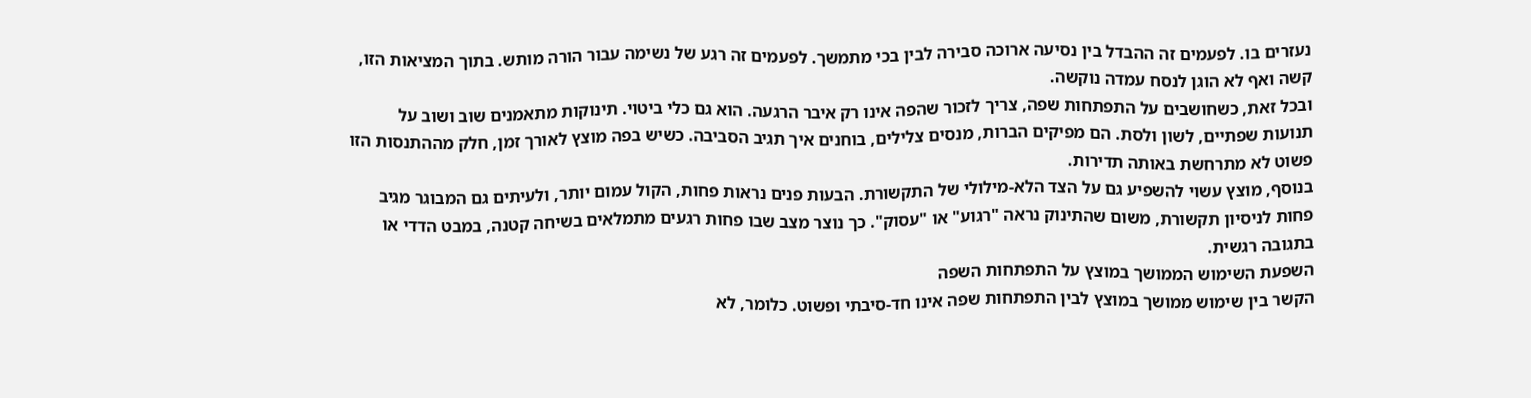נעזרים בו. לפעמים זה ההבדל בין נסיעה ארוכה סבירה לבין בכי מתמשך. לפעמים זה רגע של נשימה עבור הורה מותש. בתוך המציאות הזו, קשה ואף לא הוגן לנסח עמדה נוקשה.
ובכל זאת, כשחושבים על התפתחות שפה, צריך לזכור שהפה אינו רק איבר הרגעה. הוא גם כלי ביטוי. תינוקות מתאמנים שוב ושוב על תנועות שפתיים, לשון ולסת. הם מפיקים הברות, מנסים צלילים, בוחנים איך תגיב הסביבה. כשיש בפה מוצץ לאורך זמן, חלק מההתנסות הזו פשוט לא מתרחשת באותה תדירות.
בנוסף, מוצץ עשוי להשפיע גם על הצד הלא-מילולי של התקשורת. הבעות פנים נראות פחות, הקול עמום יותר, ולעיתים גם המבוגר מגיב פחות לניסיון תקשורת, משום שהתינוק נראה "רגוע" או "עסוק". כך נוצר מצב שבו פחות רגעים מתמלאים בשיחה קטנה, במבט הדדי או בתגובה רגשית.
השפעת השימוש הממושך במוצץ על התפתחות השפה
הקשר בין שימוש ממושך במוצץ לבין התפתחות שפה אינו חד-סיבתי ופשוט. כלומר, לא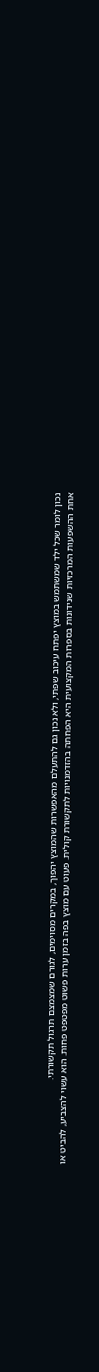נכון לומר שכל ילד שמשתמש במוצץ יפתח עיכוב שפתי, ולא נכון גם להתעלם מהאפשרות שהמוצץ יהפוך, במקרים מסוימים, לגורם שמצמצם תרגול תקשורתי.
אחת ההשפעות המרכזיות שנידונות בספרות המקצועית היא הפחתה בהזדמנויות לתקשורת קולית. פעוט עם מוצץ בפה בזמן ערות פשוט מפטפט פחות. הוא עשוי להצביע, להביט או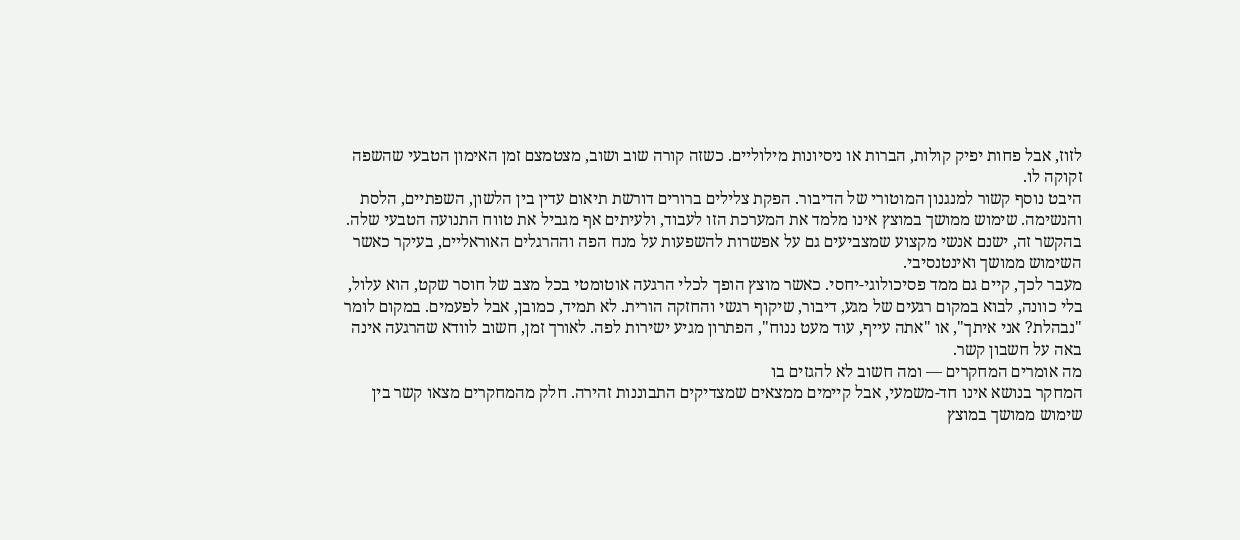לזוז, אבל פחות יפיק קולות, הברות או ניסיונות מילוליים. כשזה קורה שוב ושוב, מצטמצם זמן האימון הטבעי שהשפה זקוקה לו.
היבט נוסף קשור למנגנון המוטורי של הדיבור. הפקת צלילים ברורים דורשת תיאום עדין בין הלשון, השפתיים, הלסת והנשימה. שימוש ממושך במוצץ אינו מלמד את המערכת הזו לעבוד, ולעיתים אף מגביל את טווח התנועה הטבעי שלה. בהקשר זה, ישנם אנשי מקצוע שמצביעים גם על אפשרות להשפעות על מנח הפה וההרגלים האוראליים, בעיקר כאשר השימוש ממושך ואינטנסיבי.
מעבר לכך, קיים גם ממד פסיכולוגי-יחסי. כאשר מוצץ הופך לכלי הרגעה אוטומטי בכל מצב של חוסר שקט, הוא עלול, בלי כוונה, לבוא במקום רגעים של מגע, דיבור, שיקוף רגשי והחזקה הורית. לא תמיד, כמובן, אבל לפעמים. במקום לומר "נבהלת? אני איתך", או "אתה עייף, עוד מעט ננוח", הפתרון מגיע ישירות לפה. לאורך זמן, חשוב לוודא שהרגעה אינה באה על חשבון קשר.
מה אומרים המחקרים — ומה חשוב לא להגזים בו
המחקר בנושא אינו חד-משמעי, אבל קיימים ממצאים שמצדיקים התבוננות זהירה. חלק מהמחקרים מצאו קשר בין שימוש ממושך במוצץ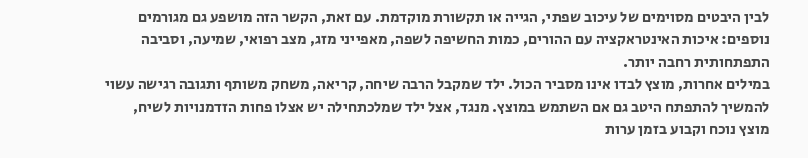לבין היבטים מסוימים של עיכוב שפתי, הגייה או תקשורת מוקדמת. עם זאת, הקשר הזה מושפע גם מגורמים נוספים: איכות האינטראקציה עם ההורים, כמות החשיפה לשפה, מאפייני מזג, מצב רפואי, שמיעה, וסביבה התפתחותית רחבה יותר.
במילים אחרות, מוצץ לבדו אינו מסביר הכול. ילד שמקבל הרבה שיחה, קריאה, משחק משותף ותגובה רגישה עשוי להמשיך להתפתח היטב גם אם השתמש במוצץ. מנגד, אצל ילד שמלכתחילה יש אצלו פחות הזדמנויות לשיח, מוצץ נוכח וקבוע בזמן ערות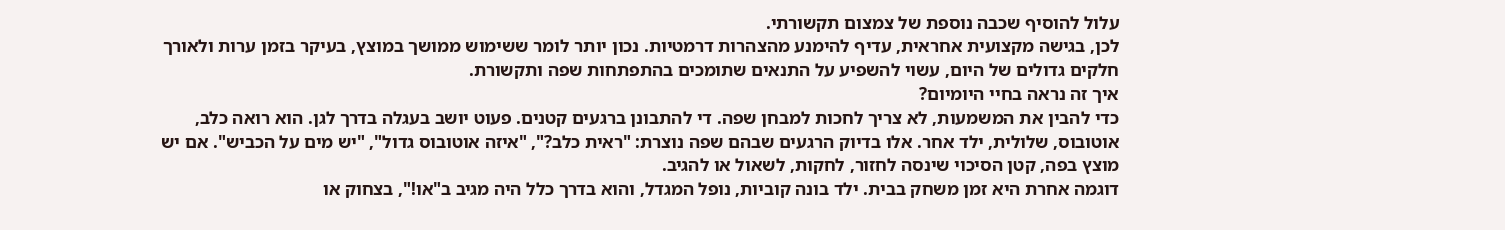עלול להוסיף שכבה נוספת של צמצום תקשורתי.
לכן, בגישה מקצועית אחראית, עדיף להימנע מהצהרות דרמטיות. נכון יותר לומר ששימוש ממושך במוצץ, בעיקר בזמן ערות ולאורך חלקים גדולים של היום, עשוי להשפיע על התנאים שתומכים בהתפתחות שפה ותקשורת.
איך זה נראה בחיי היומיום?
כדי להבין את המשמעות, לא צריך לחכות למבחן שפה. די להתבונן ברגעים קטנים. פעוט יושב בעגלה בדרך לגן. הוא רואה כלב, אוטובוס, שלולית, ילד אחר. אלו בדיוק הרגעים שבהם שפה נוצרת: "ראית כלב?", "איזה אוטובוס גדול", "יש מים על הכביש". אם יש מוצץ בפה, קטן הסיכוי שינסה לחזור, לחקות, לשאול או להגיב.
דוגמה אחרת היא זמן משחק בבית. ילד בונה קוביות, נופל המגדל, והוא בדרך כלל היה מגיב ב"או!", בצחוק או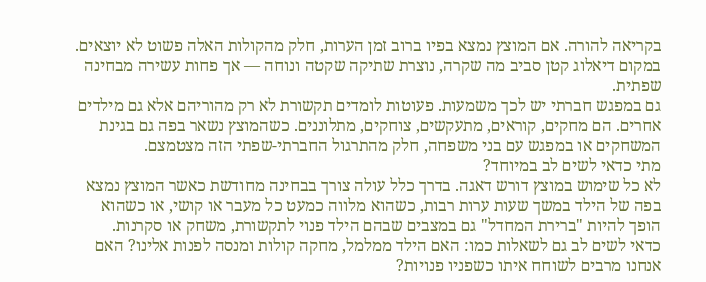בקריאה להורה. אם המוצץ נמצא בפיו ברוב זמן הערות, חלק מהקולות האלה פשוט לא יוצאים. במקום דיאלוג קטן סביב מה שקרה, נוצרת שתיקה שקטה ונוחה — אך פחות עשירה מבחינה שפתית.
גם במפגש חברתי יש לכך משמעות. פעוטות לומדים תקשורת לא רק מהוריהם אלא גם מילדים אחרים. הם מחקים, קוראים, מתעקשים, צוחקים, מתלוננים. כשהמוצץ נשאר בפה גם בגינת המשחקים או במפגש עם בני משפחה, חלק מהתרגול החברתי-שפתי הזה מצטמצם.
מתי כדאי לשים לב במיוחד?
לא כל שימוש במוצץ דורש דאגה. בדרך כלל עולה צורך בבחינה מחודשת כאשר המוצץ נמצא בפה של הילד במשך שעות ערות רבות, כשהוא מלווה כמעט כל מעבר או קושי, או כשהוא הופך להיות "ברירת המחדל" גם במצבים שבהם הילד פנוי לתקשורת, משחק או סקרנות.
כדאי לשים לב גם לשאלות כמו: האם הילד ממלמל, מחקה קולות ומנסה לפנות אלינו? האם אנחנו מרבים לשוחח איתו כשפניו פנויות?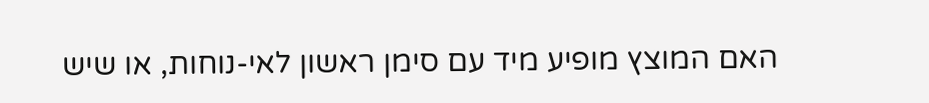האם המוצץ מופיע מיד עם סימן ראשון לאי-נוחות, או שיש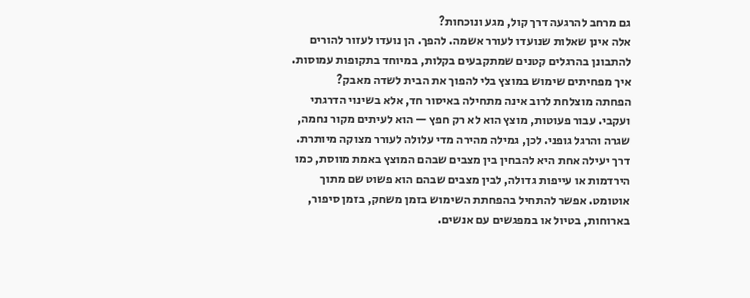גם מרחב להרגעה דרך קול, מגע ונוכחות?
אלה אינן שאלות שנועדו לעורר אשמה. להפך. הן נועדו לעזור להורים להתבונן בהרגלים קטנים שמתקבעים בקלות, במיוחד בתקופות עמוסות.
איך מפחיתים שימוש במוצץ בלי להפוך את הבית לשדה מאבק?
הפחתה מוצלחת לרוב אינה מתחילה באיסור חד, אלא בשינוי הדרגתי ועקבי. עבור פעוטות, מוצץ הוא לא רק חפץ — הוא לעיתים מקור נחמה, שגרה והרגל גופני. לכן, גמילה מהירה מדי עלולה לעורר מצוקה מיותרת.
דרך יעילה אחת היא להבחין בין מצבים שבהם המוצץ באמת מווסת, כמו הירדמות או עייפות גדולה, לבין מצבים שבהם הוא פשוט שם מתוך אוטומט. אפשר להתחיל בהפחתת השימוש בזמן משחק, בזמן סיפור, בארוחות, בטיול או במפגשים עם אנשים.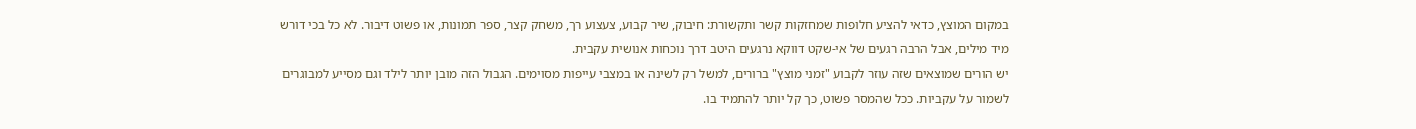במקום המוצץ, כדאי להציע חלופות שמחזקות קשר ותקשורת: חיבוק, שיר קבוע, צעצוע רך, משחק קצר, ספר תמונות, או פשוט דיבור. לא כל בכי דורש מיד מילים, אבל הרבה רגעים של אי-שקט דווקא נרגעים היטב דרך נוכחות אנושית עקבית.
יש הורים שמוצאים שזה עוזר לקבוע "זמני מוצץ" ברורים, למשל רק לשינה או במצבי עייפות מסוימים. הגבול הזה מובן יותר לילד וגם מסייע למבוגרים לשמור על עקביות. ככל שהמסר פשוט, כך קל יותר להתמיד בו.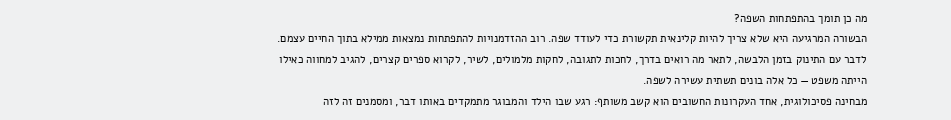מה כן תומך בהתפתחות השפה?
הבשורה המרגיעה היא שלא צריך להיות קלינאית תקשורת כדי לעודד שפה. רוב ההזדמנויות להתפתחות נמצאות ממילא בתוך החיים עצמם. לדבר עם התינוק בזמן הלבשה, לתאר מה רואים בדרך, לחכות לתגובה, לחקות מלמולים, לשיר, לקרוא ספרים קצרים, להגיב למחווה כאילו הייתה משפט — כל אלה בונים תשתית עשירה לשפה.
מבחינה פסיכולוגית, אחד העקרונות החשובים הוא קשב משותף: רגע שבו הילד והמבוגר מתמקדים באותו דבר, ומסמנים זה לזה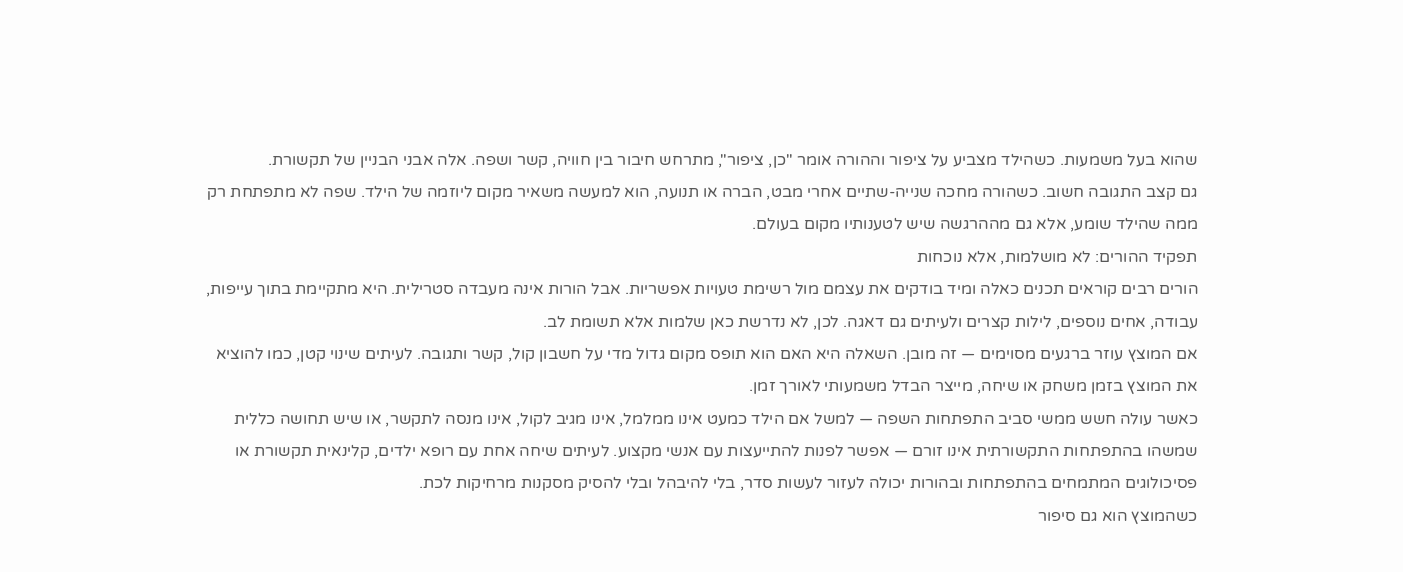שהוא בעל משמעות. כשהילד מצביע על ציפור וההורה אומר "כן, ציפור", מתרחש חיבור בין חוויה, קשר ושפה. אלה אבני הבניין של תקשורת.
גם קצב התגובה חשוב. כשהורה מחכה שנייה-שתיים אחרי מבט, הברה או תנועה, הוא למעשה משאיר מקום ליוזמה של הילד. שפה לא מתפתחת רק ממה שהילד שומע, אלא גם מההרגשה שיש לטענותיו מקום בעולם.
תפקיד ההורים: לא מושלמות, אלא נוכחות
הורים רבים קוראים תכנים כאלה ומיד בודקים את עצמם מול רשימת טעויות אפשריות. אבל הורות אינה מעבדה סטרילית. היא מתקיימת בתוך עייפות, עבודה, אחים נוספים, לילות קצרים ולעיתים גם דאגה. לכן, לא נדרשת כאן שלמות אלא תשומת לב.
אם המוצץ עוזר ברגעים מסוימים — זה מובן. השאלה היא האם הוא תופס מקום גדול מדי על חשבון קול, קשר ותגובה. לעיתים שינוי קטן, כמו להוציא את המוצץ בזמן משחק או שיחה, מייצר הבדל משמעותי לאורך זמן.
כאשר עולה חשש ממשי סביב התפתחות השפה — למשל אם הילד כמעט אינו ממלמל, אינו מגיב לקול, אינו מנסה לתקשר, או שיש תחושה כללית שמשהו בהתפתחות התקשורתית אינו זורם — אפשר לפנות להתייעצות עם אנשי מקצוע. לעיתים שיחה אחת עם רופא ילדים, קלינאית תקשורת או פסיכולוגים המתמחים בהתפתחות ובהורות יכולה לעזור לעשות סדר, בלי להיבהל ובלי להסיק מסקנות מרחיקות לכת.
כשהמוצץ הוא גם סיפור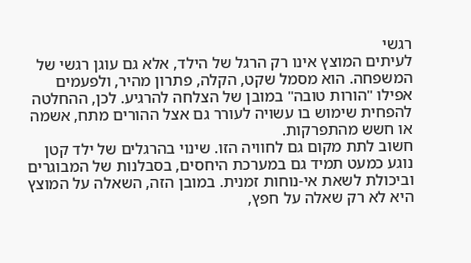רגשי
לעיתים המוצץ אינו רק הרגל של הילד, אלא גם עוגן רגשי של המשפחה. הוא מסמל שקט, הקלה, פתרון מהיר, ולפעמים אפילו "הורות טובה" במובן של הצלחה להרגיע. לכן, ההחלטה להפחית שימוש בו עשויה לעורר גם אצל ההורים מתח, אשמה או חשש מהתפרקות.
חשוב לתת מקום גם לחוויה הזו. שינוי בהרגלים של ילד קטן נוגע כמעט תמיד גם במערכת היחסים, בסבלנות של המבוגרים וביכולת לשאת אי-נוחות זמנית. במובן הזה, השאלה על המוצץ היא לא רק שאלה על חפץ,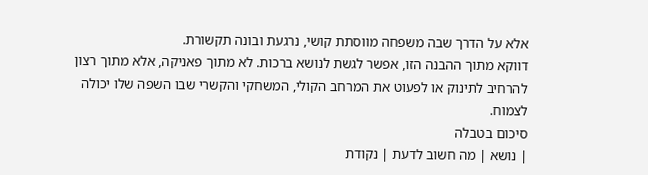אלא על הדרך שבה משפחה מווסתת קושי, נרגעת ובונה תקשורת.
דווקא מתוך ההבנה הזו, אפשר לגשת לנושא ברכות. לא מתוך פאניקה, אלא מתוך רצון להרחיב לתינוק או לפעוט את המרחב הקולי, המשחקי והקשרי שבו השפה שלו יכולה לצמוח.
סיכום בטבלה
| נושא | מה חשוב לדעת | נקודת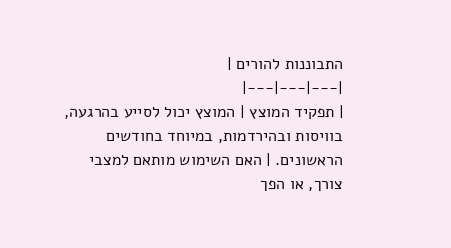התבוננות להורים |
|---|---|---|
| תפקיד המוצץ | המוצץ יכול לסייע בהרגעה, בוויסות ובהירדמות, במיוחד בחודשים הראשונים. | האם השימוש מותאם למצבי צורך, או הפך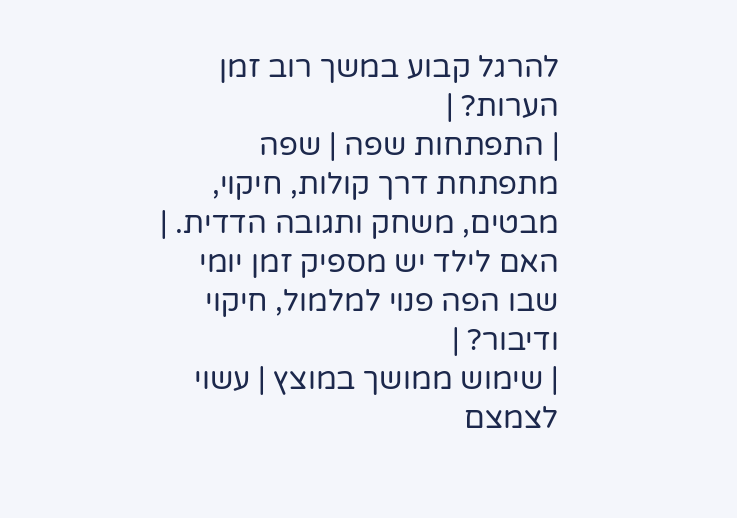להרגל קבוע במשך רוב זמן הערות? |
| התפתחות שפה | שפה מתפתחת דרך קולות, חיקוי, מבטים, משחק ותגובה הדדית. | האם לילד יש מספיק זמן יומי שבו הפה פנוי למלמול, חיקוי ודיבור? |
| שימוש ממושך במוצץ | עשוי לצמצם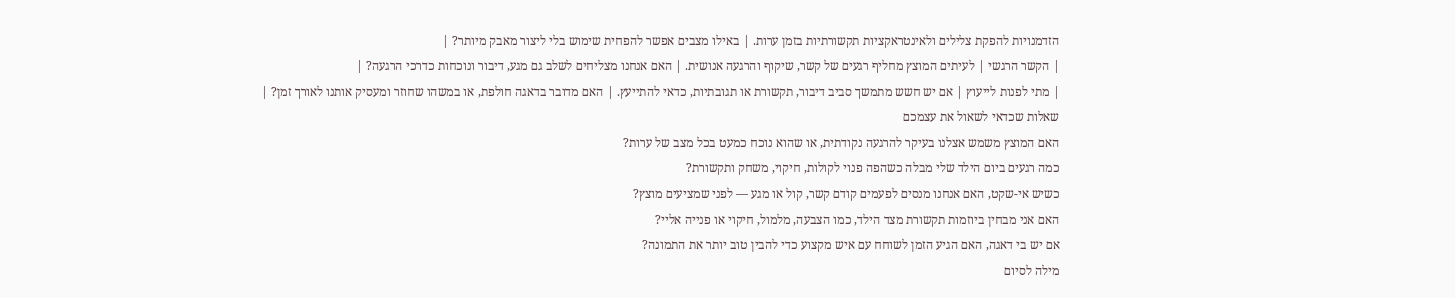הזדמנויות להפקת צלילים ולאינטראקציות תקשורתיות בזמן ערות. | באילו מצבים אפשר להפחית שימוש בלי ליצור מאבק מיותר? |
| הקשר הרגשי | לעיתים המוצץ מחליף רגעים של קשר, שיקוף והרגעה אנושית. | האם אנחנו מצליחים לשלב גם מגע, דיבור ונוכחות כדרכי הרגעה? |
| מתי לפנות לייעוץ | אם יש חשש מתמשך סביב דיבור, תקשורת או תגובתיות, כדאי להתייעץ. | האם מדובר בדאגה חולפת, או במשהו שחוזר ומעסיק אותנו לאורך זמן? |
שאלות שכדאי לשאול את עצמכם
האם המוצץ משמש אצלנו בעיקר להרגעה נקודתית, או שהוא נוכח כמעט בכל מצב של ערות?
כמה רגעים ביום הילד שלי מבלה כשהפה פנוי לקולות, חיקוי, משחק ותקשורת?
כשיש אי-שקט, האם אנחנו מנסים לפעמים קודם קשר, קול או מגע — לפני שמציעים מוצץ?
האם אני מבחין ביוזמות תקשורת מצד הילד, כמו הצבעה, מלמול, חיקוי או פנייה אליי?
אם יש בי דאגה, האם הגיע הזמן לשוחח עם איש מקצוע כדי להבין טוב יותר את התמונה?
מילה לסיום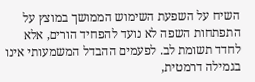השיח על השפעת השימוש הממושך במוצץ על התפתחות השפה לא נועד להפחיד הורים, אלא לחדד תשומת לב. לפעמים ההבדל המשמעותי אינו בגמילה דרמטית,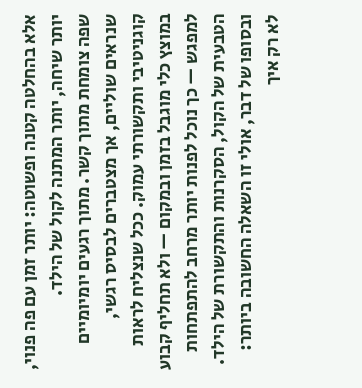אלא בהחלטה קטנה ופשוטה: יותר זמן עם פה פנוי, יותר שיחה, יותר המתנה לקול של הילד.
שפה צומחת מתוך קשר. מתוך רגעים יומיומיים שנראים שוליים, אך מצטברים לבסיס רגשי, קוגניטיבי ותקשורתי עמוק. ככל שנצליח לראות במוצץ כלי מוגבל בזמן ובמקום — ולא תחליף קבוע למפגש — כך נוכל לפנות יותר מרחב להתפתחות הטבעית של הקול, הסקרנות והתקשורת של הילד.
ובסופו של דבר, אולי זו השאלה החשובה ביותר: לא רק איך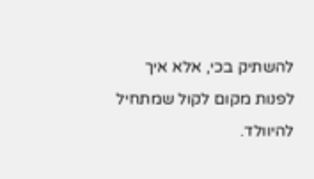להשתיק בכי, אלא איך לפנות מקום לקול שמתחיל להיוולד.